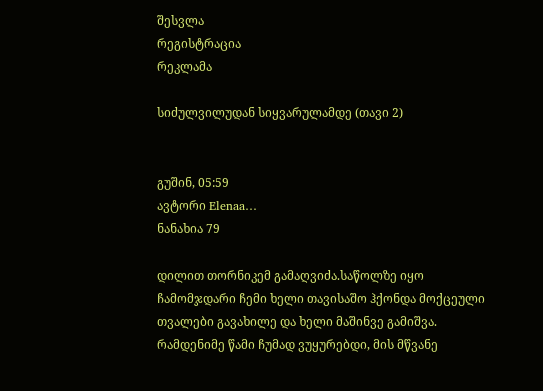შესვლა
რეგისტრაცია
რეკლამა

სიძულვილუდან სიყვარულამდე (თავი 2)


გუშინ, 05:59
ავტორი Elenaa…
ნანახია 79

დილით თორნიკემ გამაღვიძა.საწოლზე იყო ჩამომჯდარი ჩემი ხელი თავისაშო ჰქონდა მოქცეული თვალები გავახილე და ხელი მაშინვე გამიშვა. რამდენიმე წამი ჩუმად ვუყურებდი, მის მწვანე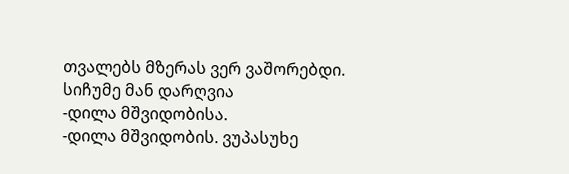თვალებს მზერას ვერ ვაშორებდი. სიჩუმე მან დარღვია
-დილა მშვიდობისა.
-დილა მშვიდობის. ვუპასუხე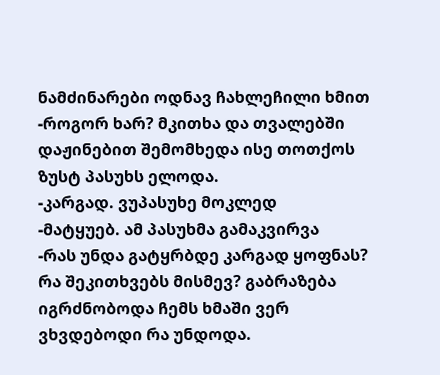ნამძინარები ოდნავ ჩახლეჩილი ხმით
-როგორ ხარ? მკითხა და თვალებში დაჟინებით შემომხედა ისე თოთქოს ზუსტ პასუხს ელოდა.
-კარგად. ვუპასუხე მოკლედ
-მატყუებ. ამ პასუხმა გამაკვირვა
-რას უნდა გატყრბდე კარგად ყოფნას? რა შეკითხვებს მისმევ? გაბრაზება იგრძნობოდა ჩემს ხმაში ვერ ვხვდებოდი რა უნდოდა.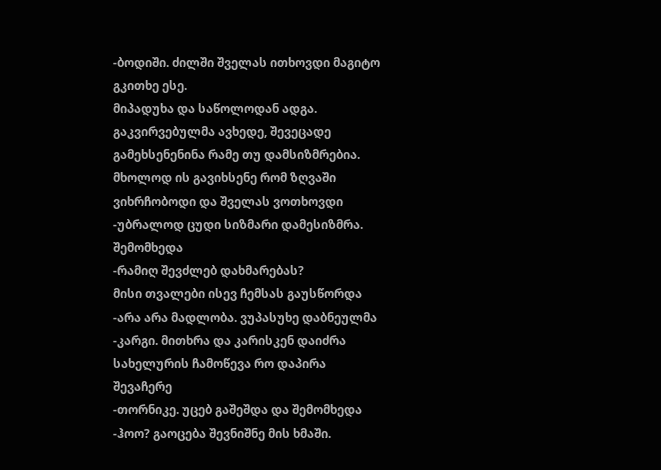-ბოდიში. ძილში შველას ითხოვდი მაგიტო გკითხე ესე.
მიპადუხა და საწოლოდან ადგა. გაკვირვებულმა ავხედე, შევეცადე გამეხსენენინა რამე თუ დამსიზმრებია.
მხოლოდ ის გავიხსენე რომ ზღვაში ვიხრჩობოდი და შველას ვოთხოვდი
-უბრალოდ ცუდი სიზმარი დამესიზმრა. შემომხედა
-რამიღ შევძლებ დახმარებას?
მისი თვალები ისევ ჩემსას გაუსწორდა
-არა არა მადლობა. ვუპასუხე დაბნეულმა
-კარგი. მითხრა და კარისკენ დაიძრა სახელურის ჩამოწევა რო დაპირა შევაჩერე
-თორნიკე. უცებ გაშეშდა და შემომხედა
-ჰოო? გაოცება შევნიშნე მის ხმაში.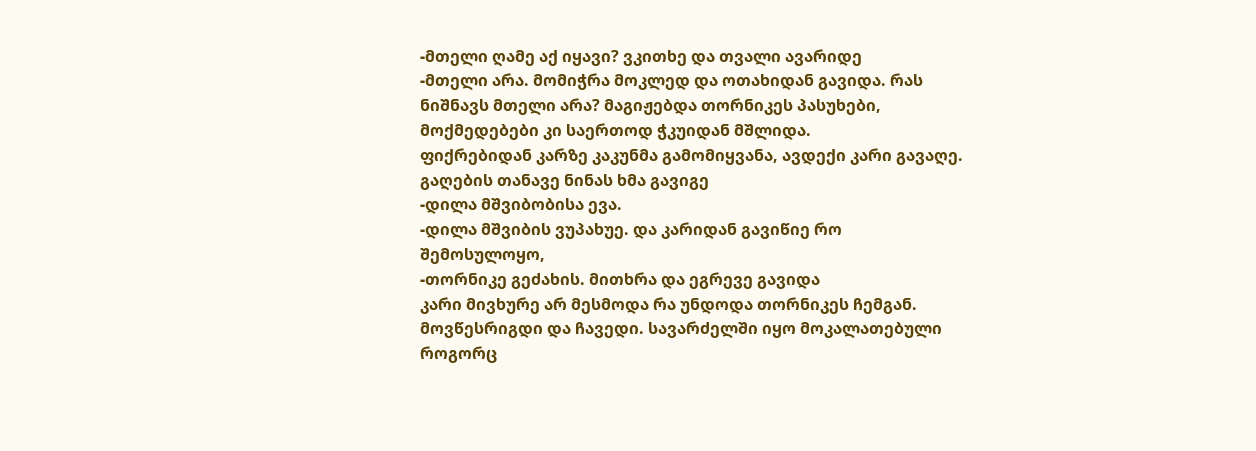-მთელი ღამე აქ იყავი? ვკითხე და თვალი ავარიდე
-მთელი არა. მომიჭრა მოკლედ და ოთახიდან გავიდა. რას ნიშნავს მთელი არა? მაგიჟებდა თორნიკეს პასუხები, მოქმედებები კი საერთოდ ჭკუიდან მშლიდა.
ფიქრებიდან კარზე კაკუნმა გამომიყვანა, ავდექი კარი გავაღე. გაღების თანავე ნინას ხმა გავიგე
-დილა მშვიბობისა ევა.
-დილა მშვიბის ვუპახუე. და კარიდან გავიწიე რო შემოსულოყო,
-თორნიკე გეძახის. მითხრა და ეგრევე გავიდა
კარი მივხურე არ მესმოდა რა უნდოდა თორნიკეს ჩემგან.
მოვწესრიგდი და ჩავედი. სავარძელში იყო მოკალათებული როგორც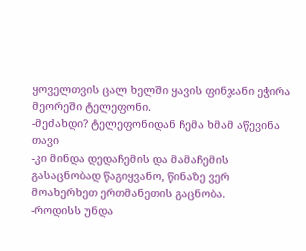ყოველთვის ცალ ხელში ყავის ფინჯანი ეჭირა მეორეში ტელეფონი.
-მეძახდი? ტელეფონიდან ჩემა ხმამ აწევინა თავი
-კი მინდა დედაჩემის და მამაჩემის გასაცნობად წაგიყვანო, წინაზე ვერ მოახერხეთ ერთმანეთის გაცნობა.
-როდისს უნდა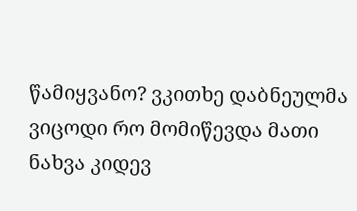წამიყვანო? ვკითხე დაბნეულმა ვიცოდი რო მომიწევდა მათი ნახვა კიდევ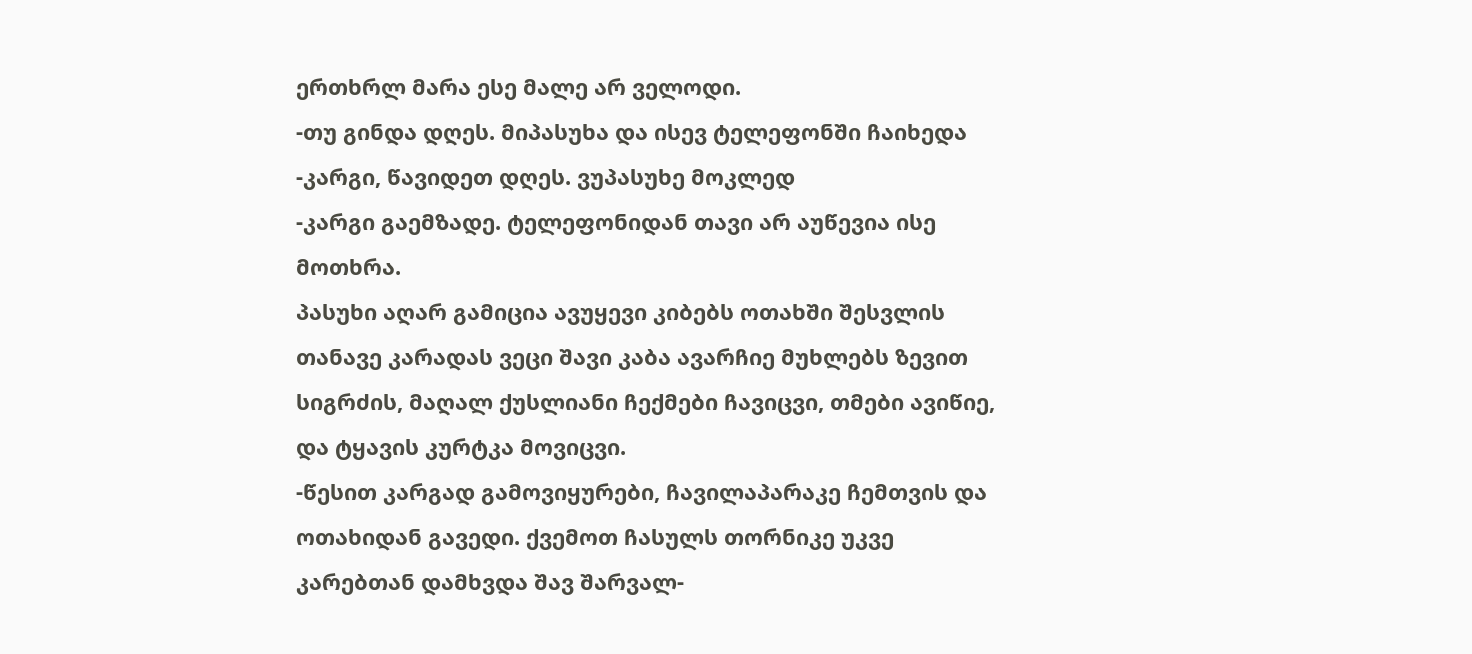ერთხრლ მარა ესე მალე არ ველოდი.
-თუ გინდა დღეს. მიპასუხა და ისევ ტელეფონში ჩაიხედა
-კარგი, წავიდეთ დღეს. ვუპასუხე მოკლედ
-კარგი გაემზადე. ტელეფონიდან თავი არ აუწევია ისე მოთხრა.
პასუხი აღარ გამიცია ავუყევი კიბებს ოთახში შესვლის თანავე კარადას ვეცი შავი კაბა ავარჩიე მუხლებს ზევით სიგრძის, მაღალ ქუსლიანი ჩექმები ჩავიცვი, თმები ავიწიე, და ტყავის კურტკა მოვიცვი.
-წესით კარგად გამოვიყურები, ჩავილაპარაკე ჩემთვის და ოთახიდან გავედი. ქვემოთ ჩასულს თორნიკე უკვე კარებთან დამხვდა შავ შარვალ-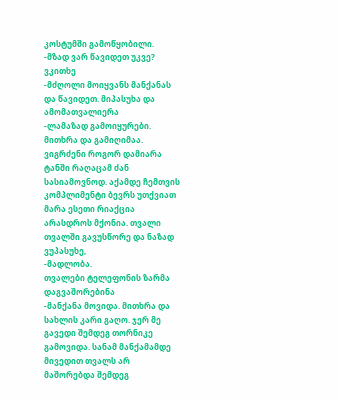კოსტუმში გამოწყობილი.
-მზად ვარ წავიდეთ უკვე? ვკითხე
-მძღოლი მოიყვანს მანქანას და წავიდეთ. მიპასუხა და ამომათვალიერა
-ლამაზად გამოიყურები. მითხრა და გამიღიმაა. ვიგრძენი როგორ დამიარა ტანში რაღაცამ ძან სასიამოვნოდ. აქამდე ჩემთვის კომპლიმენტი ბევრს უთქვიათ მარა ესეთი რიაქცია არასდროს მქონია. თვალი თვალში გავუსწორე და ნაზად ვუპასუხე,
-მადლობა.
თვალები ტელეფონის ზარმა დაგვაშორებინა
-მანქანა მოვიდა. მითხრა და სახლის კარი გაღო. ჯერ მე გავედი შემდეგ თორნიკე გამოვიდა. სანამ მანქამამდე მივედით თვალს არ მაშორებდა შემდეგ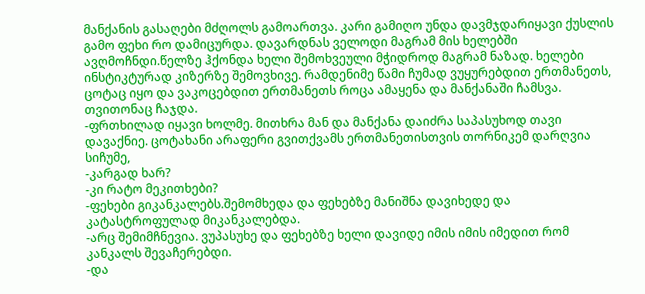მანქანის გასაღები მძღოლს გამოართვა. კარი გამიღო უნდა დავმჯდარიყავი ქუსლის გამო ფეხი რო დამიცურდა. დავარდნას ველოდი მაგრამ მის ხელებში ავღმოჩნდი.წელზე ჰქონდა ხელი შემოხვეული მჭიდროდ მაგრამ ნაზად. ხელები ინსტიკტურად კიზერზე შემოვხივე. რამდენიმე წამი ჩუმად ვუყურებდით ერთმანეთს, ცოტაც იყო და ვაკოცებდით ერთმანეთს როცა ამაყენა და მანქანაში ჩამსვა. თვითონაც ჩაჯდა.
-ფრთხილად იყავი ხოლმე. მითხრა მან და მანქანა დაიძრა საპასუხოდ თავი დავაქნიე. ცოტახანი არაფერი გვითქვამს ერთმანეთისთვის თორნიკემ დარღვია სიჩუმე,
-კარგად ხარ?
-კი რატო მეკითხები?
-ფეხები გიკანკალებს.შემომხედა და ფეხებზე მანიშნა დავიხედე და კატასტროფულად მიკანკალებდა.
-არც შემიმჩნევია. ვუპასუხე და ფეხებზე ხელი დავიდე იმის იმის იმედით რომ კანკალს შევაჩერებდი.
-და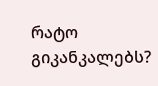რატო გიკანკალებს?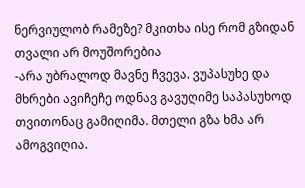ნერვიულობ რამეზე? მკითხა ისე რომ გზიდან თვალი არ მოუშორებია
-არა უბრალოდ მავნე ჩვევა. ვუპასუხე და მხრები ავიჩეჩე ოდნავ გავუღიმე საპასუხოდ თვითონაც გამიღიმა. მთელი გზა ხმა არ ამოგვიღია.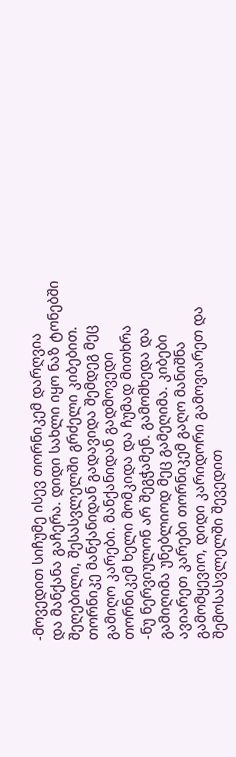-მოვედით სიჩუმე ისევ თორნიკემ დარღვია
და მანქანა გაჩერა. დიდი სახლი იყო ნაზ ტონებში შეღებილი, შესასვლელში გრძელი კიბებით. თორნიკე მანქანიდან გადავიდა შემდეგ მეც გამიღო კარები. მანქანიდან გადმოვედი თორნიკემ ხელი მომკიდა და ჩუმად მითხრა
-ნუ ნერვიულონ არ შეგჭამენ. გამომხედა და გამიღიმა უნებლიოდ მეც გამეღიმა. კიბები ავიარეთ კარები თორნიკემ გაღო მანიშნა გამომყევიო, დიდი კარიდორი გამოვიარეთ და შემოსასვლელში შევედით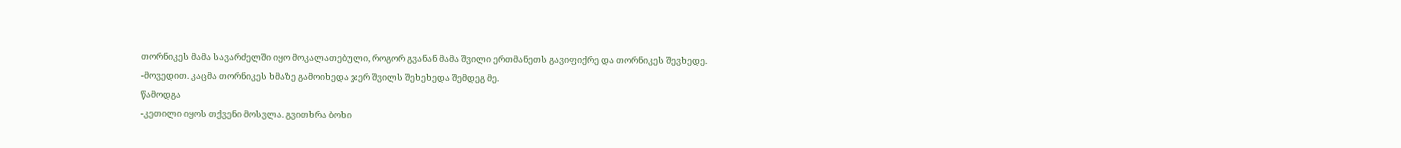თორნიკეს მამა სავარძელში იყო მოკალათებული, როგორ გვანან მამა შვილი ერთმანეთს გავიფიქრე და თორნიკეს შევხედე.
-მოვედით. კაცმა თორნიკეს ხმაზე გამოიხედა ჯერ შვილს შეხეხედა შემდეგ მე.
წამოდგა
-კეთილი იყოს თქვენი მოსვლა. გვითხრა ბოხი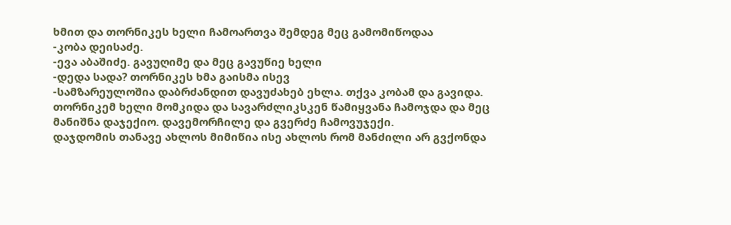ხმით და თორნიკეს ხელი ჩამოართვა შემდეგ მეც გამომიწოდაა
-კობა დეისაძე.
-ევა აბაშიძე. გავუღიმე და მეც გავუწიე ხელი
-დედა სადა? თორნიკეს ხმა გაისმა ისევ
-სამზარეულოშია დაბრძანდით დავუძახებ ეხლა. თქვა კობამ და გავიდა. თორნიკემ ხელი მომკიდა და სავარძლიკსკენ წამიყვანა ჩამოჯდა და მეც მანიშნა დაჯექიო. დავემორჩილე და გვერძე ჩამოვუჯექი.
დაჯდომის თანავე ახლოს მიმიწია ისე ახლოს რომ მანძილი არ გვქონდა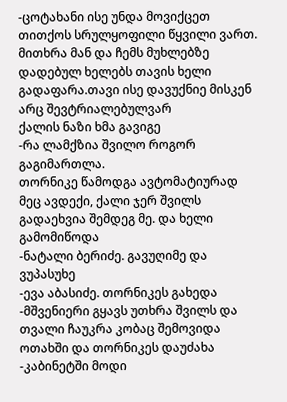-ცოტახანი ისე უნდა მოვიქცეთ თითქოს სრულყოფილი წყვილი ვართ. მითხრა მან და ჩემს მუხლებზე დადებულ ხელებს თავის ხელი გადაფარა.თავი ისე დავუქნიე მისკენ არც შევტრიალებულვარ
ქალის ნაზი ხმა გავიგე
-რა ლამქზია შვილო როგორ გაგიმართლა.
თორნიკე წამოდგა ავტომატიურად მეც ავდექი, ქალი ჯერ შვილს გადაეხვია შემდეგ მე. და ხელი გამომიწოდა
-ნატალი ბერიძე. გავუღიმე და ვუპასუხე
-ევა აბასიძე. თორნიკეს გახედა
-მშვენიერი გყავს უთხრა შვილს და თვალი ჩაუკრა კობაც შემოვიდა ოთახში და თორნიკეს დაუძახა
-კაბინეტში მოდი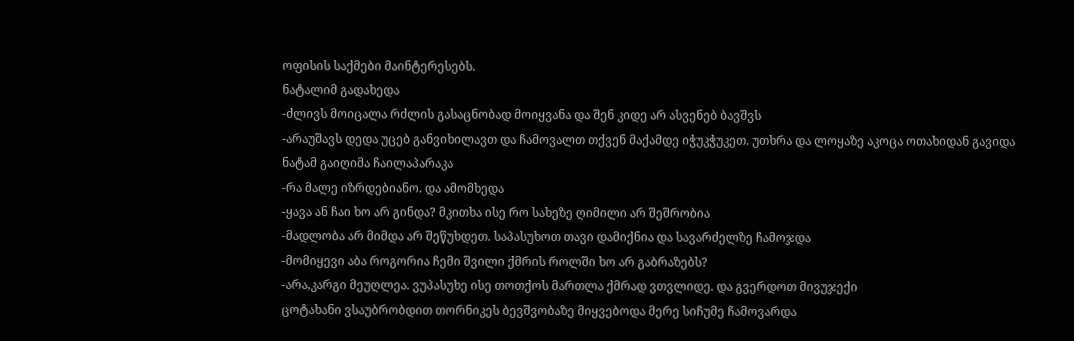ოფისის საქმები მაინტერესებს.
ნატალიმ გადახედა
-ძლივს მოიცალა რძლის გასაცნობად მოიყვანა და შენ კიდე არ ასვენებ ბავშვს
-არაუშავს დედა უცებ განვიხილავთ და ჩამოვალთ თქვენ მაქამდე იჭუკჭუკეთ. უთხრა და ლოყაზე აკოცა ოთახიდან გავიდა
ნატამ გაიღიმა ჩაილაპარაკა
-რა მალე იზრდებიანო. და ამომხედა
-ყავა ან ჩაი ხო არ გინდა? მკითხა ისე რო სახეზე ღიმილი არ შეშრობია
-მადლობა არ მიმდა არ შეწუხდეთ. საპასუხოთ თავი დამიქნია და სავარძელზე ჩამოჯდა
-მომიყევი აბა როგორია ჩემი შვილი ქმრის როლში ხო არ გაბრაზებს?
-არა,კარგი მეუღლეა. ვუპასუხე ისე თოთქოს მართლა ქმრად ვთვლიდე. და გვერდოთ მივუჯექი
ცოტახანი ვსაუბრობდით თორნიკეს ბევშვობაზე მიყვებოდა მერე სიჩუმე ჩამოვარდა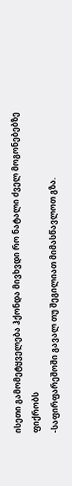ისეთი გამომეტყველება ჰქონდა მივხვდი რო ნატალი ძველ მოგონებებზე ფიქრობს
-საფირფარეშოში გავალ თუ შეგილიათ მიმასწავლოთ გზა.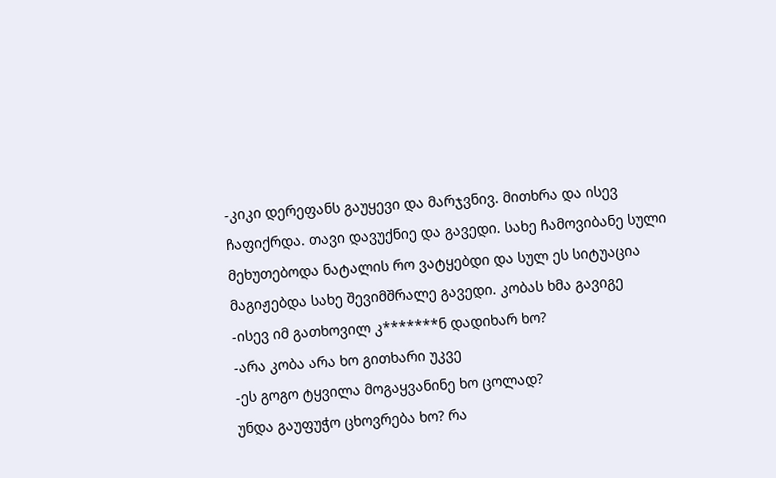-კიკი დერეფანს გაუყევი და მარჯვნივ. მითხრა და ისევ ჩაფიქრდა. თავი დავუქნიე და გავედი. სახე ჩამოვიბანე სული მეხუთებოდა ნატალის რო ვატყებდი და სულ ეს სიტუაცია მაგიჟებდა სახე შევიმშრალე გავედი. კობას ხმა გავიგე
-ისევ იმ გათხოვილ კ*******ნ დადიხარ ხო?
-არა კობა არა ხო გითხარი უკვე
-ეს გოგო ტყვილა მოგაყვანინე ხო ცოლად?
უნდა გაუფუჭო ცხოვრება ხო? რა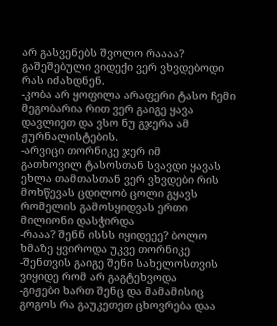არ გასვენებს შვოლო რაააა?
გაშეშებული ვიდექი ვერ ვხვდებოდი რას იძახდნენ.
-კობა არ ყოფილა არაფერი ტასო ჩემი მეგობარია რით ვერ გაიგე ყავა დავლიეთ და ვსო ნუ გჯერა ამ ჟურნალისტების.
-არვიცი თორნიკე ჯერ იმ
გათხოვილ ტასოსთან სვავდი ყავას ეხლა თამთასთან ვერ ვხვდები რის მოხწევას ცდილობ ცოლი გყავს რომელის გამოსყიდვას ერთი მილიონი დასჭირდა
-რააა? შენნ ისსს იყიდეეე? ბოლო ხმაზე ყვიროდა უკვე თორნიკე
-შენთვის გაიგე შენი სახელოსთვის ვიყიდე რომ არ გაგტეხვოდა
-გიჟები ხართ შენც და მამამისიც გოგოს რა გაუკეთეთ ცხოვრება დაა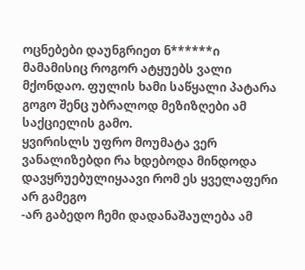ოცნებები დაუნგრიეთ ნ******ი მამამისიც როგორ ატყუებს ვალი მქონდაო. ფულის ხამი საწყალი პატარა გოგო შენც უბრალოდ მეზიზღები ამ საქციელის გამო.
ყვირისლს უფრო მოუმატა ვერ ვანალიზებდი რა ხდებოდა მინდოდა დავყრუებულიყაავი რომ ეს ყველაფერი არ გამეგო
-არ გაბედო ჩემი დადანაშაულება ამ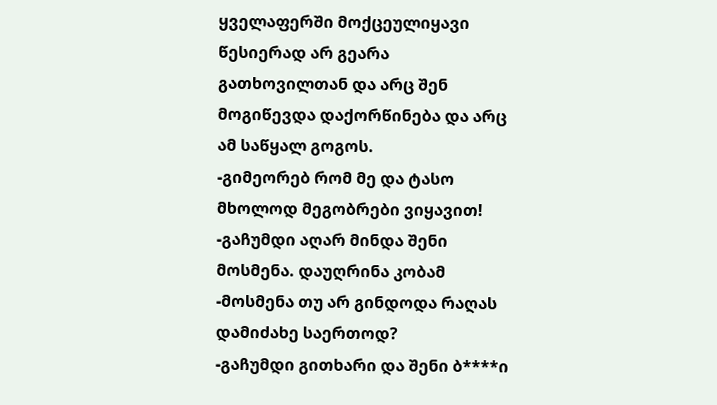ყველაფერში მოქცეულიყავი წესიერად არ გეარა გათხოვილთან და არც შენ მოგიწევდა დაქორწინება და არც ამ საწყალ გოგოს.
-გიმეორებ რომ მე და ტასო მხოლოდ მეგობრები ვიყავით!
-გაჩუმდი აღარ მინდა შენი მოსმენა. დაუღრინა კობამ
-მოსმენა თუ არ გინდოდა რაღას დამიძახე საერთოდ?
-გაჩუმდი გითხარი და შენი ბ****ი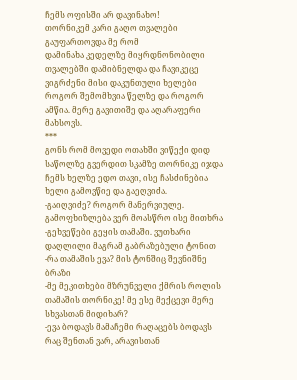ჩემს ოფისში არ დავინახო!
თორნიკემ კარი გაღო თვალები გაუფართოვდა მე რომ
დამინახა კედელზე მიყრდნონობილი თვალებში დამიბნელდა და ჩავიკეცე ვიგრძენი მისი დაკუნთული ხელები როგორ შემომხვია წელზე და როგორ ამწია. მერე გავითიშე და აღარაფერი მახსოვს.
***
გონს რომ მოვედი ოთახში ვიწექი დიდ საწოლზე გვერდით სკამზე თორნიკე იჯდა ჩემს ხელზე ედო თავი, ისე ჩასძინებია ხელი გამოვწიე და გაეღვიძა.
-გაიღვიძე? როგორ მანერვიულე. გამოფხიზლება ვერ მოასწრო ისე მითხრა
-გეხვეწები გეყის თამაში. ვუთხარი დაღლილი მაგრამ გაბრაზებული ტონით
-რა თამაშის ევა? მის ტონშიც შევნიშნე ბრაზი
-მე მეკითხები მზრუნველი ქმრის როლის თამაშის თორნიკე! მე ესე მექცევი მერე სხვასთან მიდიხარ?
-ევა ბოდავს მამაჩემი რაღაცებს ბოდავს რაც შენთან ვარ, არავისთან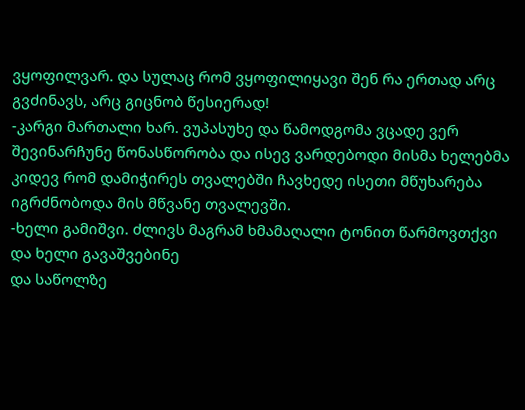ვყოფილვარ. და სულაც რომ ვყოფილიყავი შენ რა ერთად არც გვძინავს, არც გიცნობ წესიერად!
-კარგი მართალი ხარ. ვუპასუხე და წამოდგომა ვცადე ვერ შევინარჩუნე წონასწორობა და ისევ ვარდებოდი მისმა ხელებმა კიდევ რომ დამიჭირეს თვალებში ჩავხედე ისეთი მწუხარება იგრძნობოდა მის მწვანე თვალევში.
-ხელი გამიშვი. ძლივს მაგრამ ხმამაღალი ტონით წარმოვთქვი და ხელი გავაშვებინე
და საწოლზე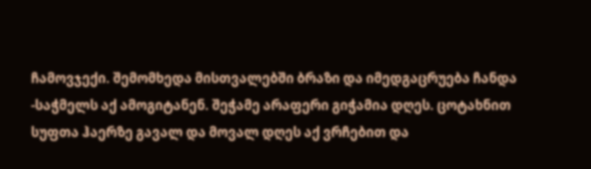ჩამოვჯექი. შემომხედა მისთვალებში ბრაზი და იმედგაცრუება ჩანდა
-საჭმელს აქ ამოგიტანენ. შეჭამე არაფერი გიჭამია დღეს. ცოტახნით სუფთა ჰაერზე გავალ და მოვალ დღეს აქ ვრჩებით და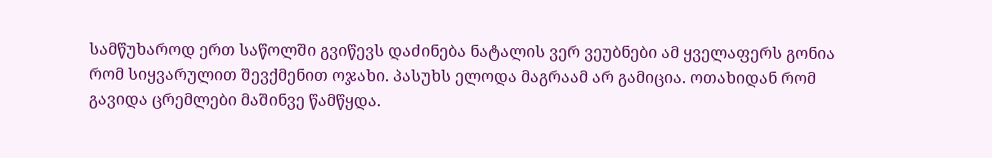სამწუხაროდ ერთ საწოლში გვიწევს დაძინება ნატალის ვერ ვეუბნები ამ ყველაფერს გონია რომ სიყვარულით შევქმენით ოჯახი. პასუხს ელოდა მაგრაამ არ გამიცია. ოთახიდან რომ გავიდა ცრემლები მაშინვე წამწყდა.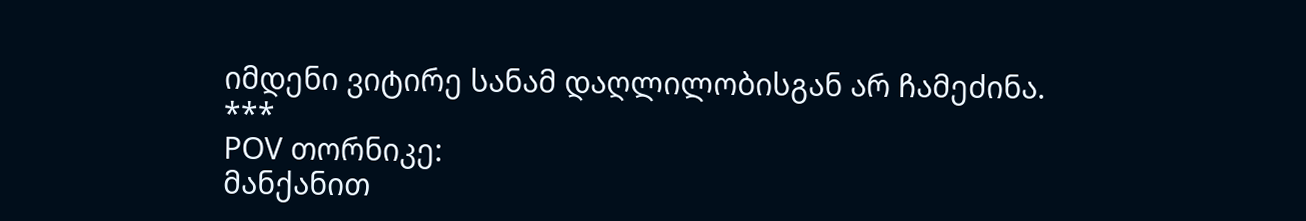იმდენი ვიტირე სანამ დაღლილობისგან არ ჩამეძინა.
***
POV თორნიკე:
მანქანით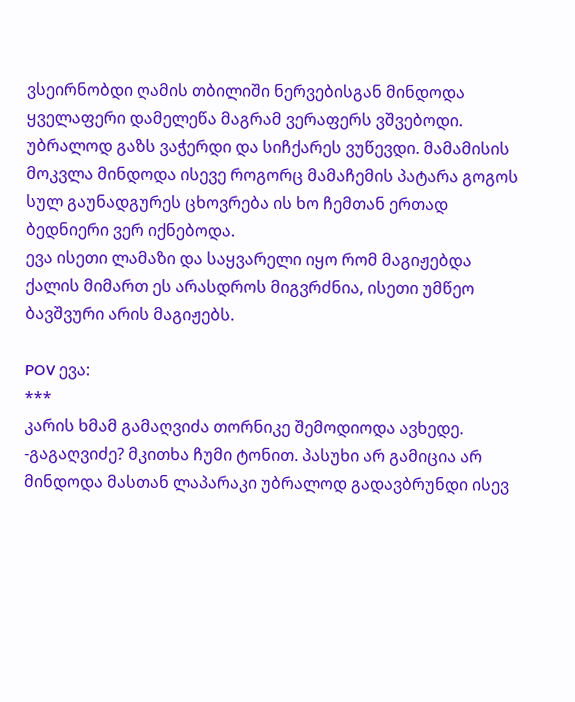ვსეირნობდი ღამის თბილიში ნერვებისგან მინდოდა ყველაფერი დამელეწა მაგრამ ვერაფერს ვშვებოდი.
უბრალოდ გაზს ვაჭერდი და სიჩქარეს ვუწევდი. მამამისის მოკვლა მინდოდა ისევე როგორც მამაჩემის პატარა გოგოს სულ გაუნადგურეს ცხოვრება ის ხო ჩემთან ერთად ბედნიერი ვერ იქნებოდა.
ევა ისეთი ლამაზი და საყვარელი იყო რომ მაგიჟებდა ქალის მიმართ ეს არასდროს მიგვრძნია, ისეთი უმწეო ბავშვური არის მაგიჟებს.

POV ევა:
***
კარის ხმამ გამაღვიძა თორნიკე შემოდიოდა ავხედე.
-გაგაღვიძე? მკითხა ჩუმი ტონით. პასუხი არ გამიცია არ მინდოდა მასთან ლაპარაკი უბრალოდ გადავბრუნდი ისევ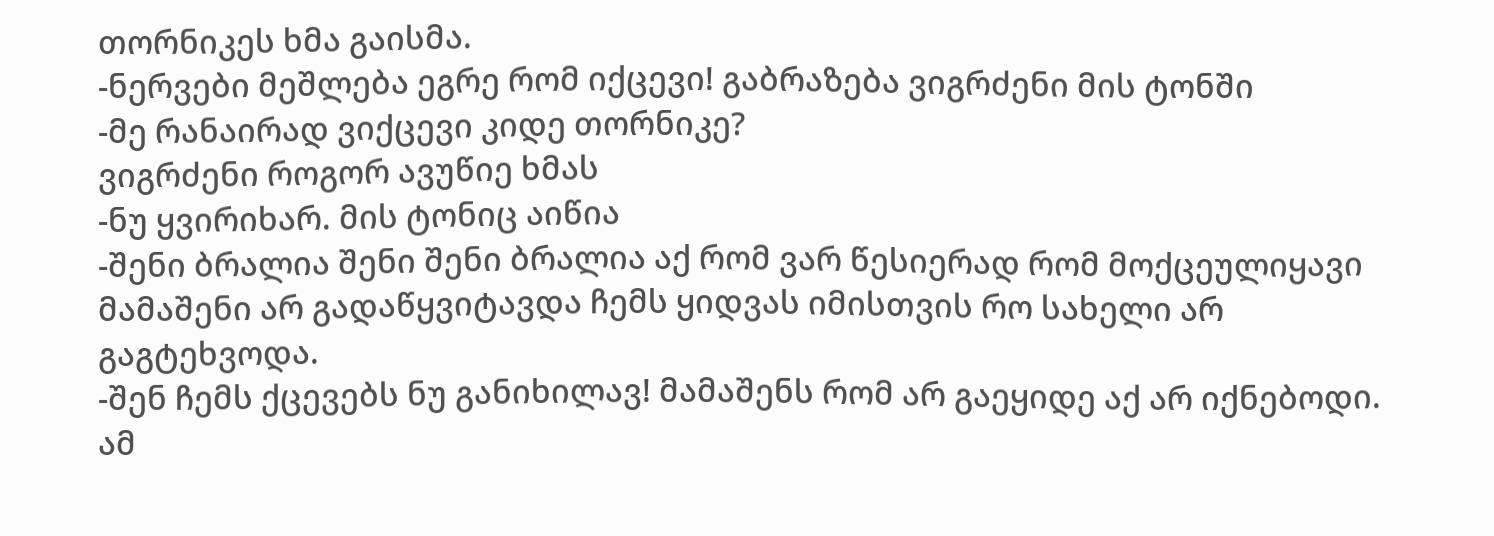თორნიკეს ხმა გაისმა.
-ნერვები მეშლება ეგრე რომ იქცევი! გაბრაზება ვიგრძენი მის ტონში
-მე რანაირად ვიქცევი კიდე თორნიკე?
ვიგრძენი როგორ ავუწიე ხმას
-ნუ ყვირიხარ. მის ტონიც აიწია
-შენი ბრალია შენი შენი ბრალია აქ რომ ვარ წესიერად რომ მოქცეულიყავი მამაშენი არ გადაწყვიტავდა ჩემს ყიდვას იმისთვის რო სახელი არ გაგტეხვოდა.
-შენ ჩემს ქცევებს ნუ განიხილავ! მამაშენს რომ არ გაეყიდე აქ არ იქნებოდი.
ამ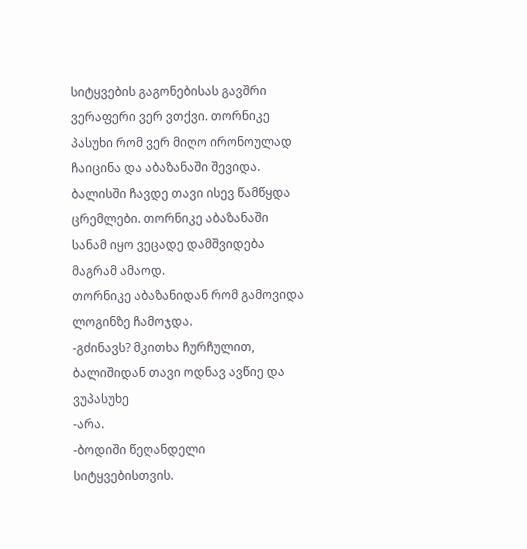სიტყვების გაგონებისას გავშრი ვერაფერი ვერ ვთქვი. თორნიკე პასუხი რომ ვერ მიღო ირონოულად ჩაიცინა და აბაზანაში შევიდა. ბალისში ჩავდე თავი ისევ წამწყდა ცრემლები. თორნიკე აბაზანაში სანამ იყო ვეცადე დამშვიდება მაგრამ ამაოდ.
თორნიკე აბაზანიდან რომ გამოვიდა ლოგინზე ჩამოჯდა.
-გძინავს? მკითხა ჩურჩულით, ბალიშიდან თავი ოდნავ ავწიე და ვუპასუხე
-არა.
-ბოდიში წეღანდელი სიტყვებისთვის.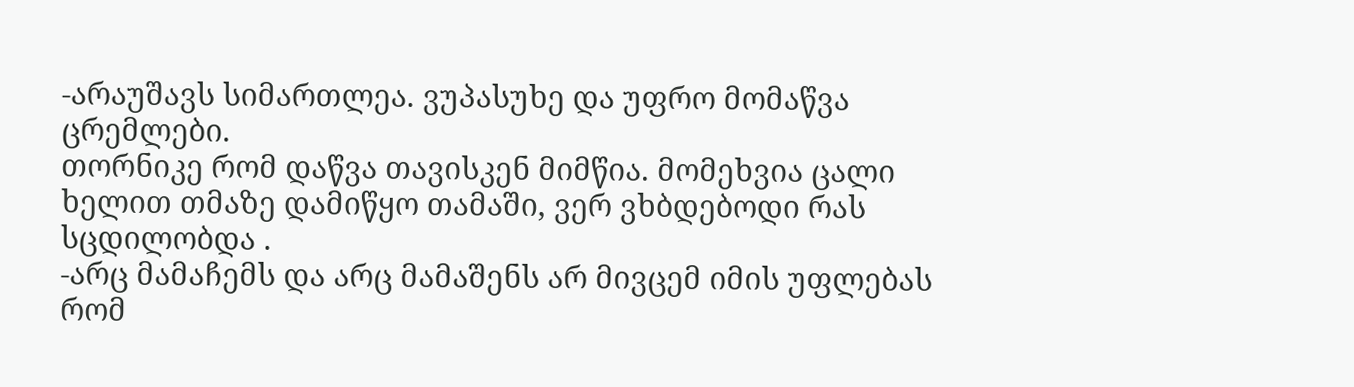-არაუშავს სიმართლეა. ვუპასუხე და უფრო მომაწვა ცრემლები.
თორნიკე რომ დაწვა თავისკენ მიმწია. მომეხვია ცალი ხელით თმაზე დამიწყო თამაში, ვერ ვხბდებოდი რას სცდილობდა .
-არც მამაჩემს და არც მამაშენს არ მივცემ იმის უფლებას რომ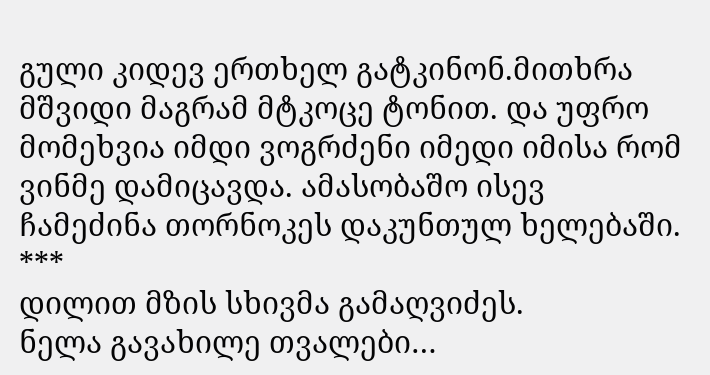გული კიდევ ერთხელ გატკინონ.მითხრა მშვიდი მაგრამ მტკოცე ტონით. და უფრო მომეხვია იმდი ვოგრძენი იმედი იმისა რომ ვინმე დამიცავდა. ამასობაშო ისევ ჩამეძინა თორნოკეს დაკუნთულ ხელებაში.
***
დილით მზის სხივმა გამაღვიძეს.
ნელა გავახილე თვალები…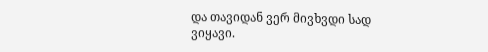და თავიდან ვერ მივხვდი სად ვიყავი.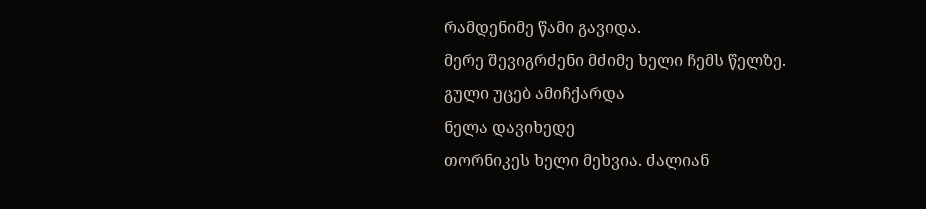რამდენიმე წამი გავიდა.
მერე შევიგრძენი მძიმე ხელი ჩემს წელზე.
გული უცებ ამიჩქარდა
ნელა დავიხედე
თორნიკეს ხელი მეხვია. ძალიან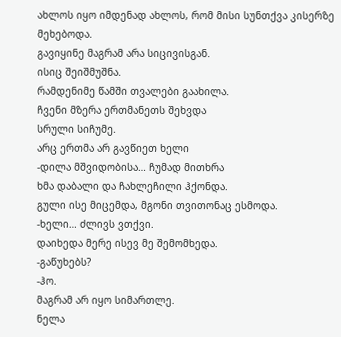ახლოს იყო იმდენად ახლოს, რომ მისი სუნთქვა კისერზე მეხებოდა.
გავიყინე მაგრამ არა სიცივისგან.
ისიც შეიშმუშნა.
რამდენიმე წამში თვალები გაახილა.
ჩვენი მზერა ერთმანეთს შეხვდა
სრული სიჩუმე.
არც ერთმა არ გავწიეთ ხელი
-დილა მშვიდობისა… ჩუმად მითხრა
ხმა დაბალი და ჩახლეჩილი ჰქონდა.
გული ისე მიცემდა, მგონი თვითონაც ესმოდა.
-ხელი… ძლივს ვთქვი.
დაიხედა მერე ისევ მე შემომხედა.
-გაწუხებს?
-ჰო.
მაგრამ არ იყო სიმართლე.
ნელა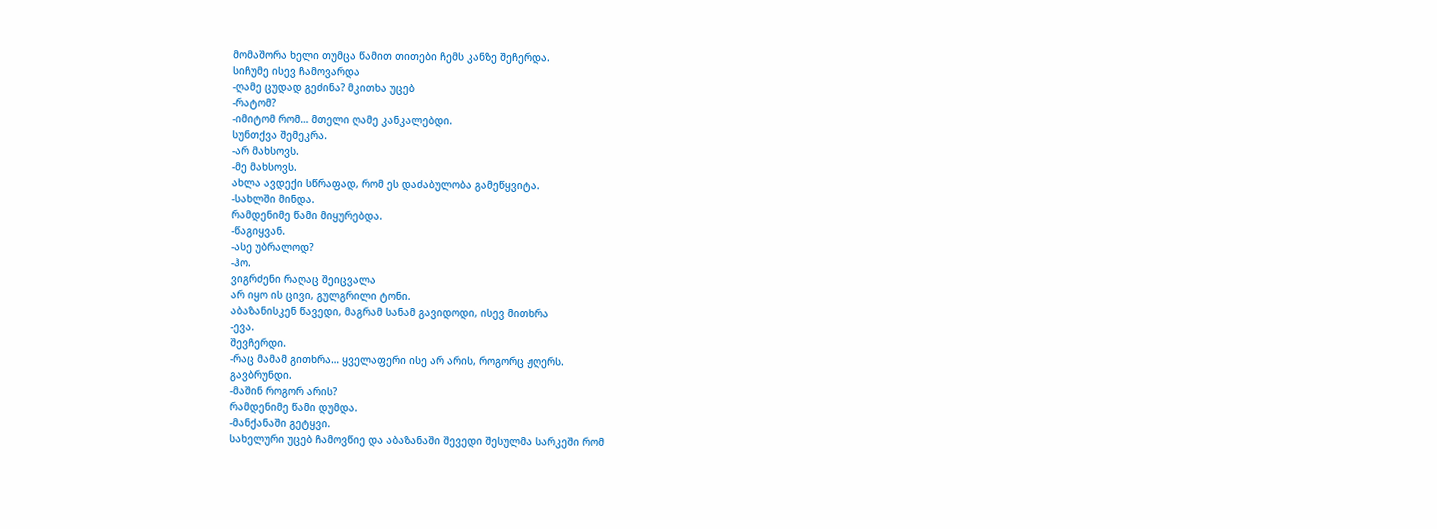მომაშორა ხელი თუმცა წამით თითები ჩემს კანზე შეჩერდა.
სიჩუმე ისევ ჩამოვარდა
-ღამე ცუდად გეძინა? მკითხა უცებ
-რატომ?
-იმიტომ რომ… მთელი ღამე კანკალებდი.
სუნთქვა შემეკრა.
-არ მახსოვს.
-მე მახსოვს.
ახლა ავდექი სწრაფად, რომ ეს დაძაბულობა გამეწყვიტა.
-სახლში მინდა.
რამდენიმე წამი მიყურებდა.
-წაგიყვან.
-ასე უბრალოდ?
-ჰო.
ვიგრძენი რაღაც შეიცვალა
არ იყო ის ცივი, გულგრილი ტონი.
აბაზანისკენ წავედი, მაგრამ სანამ გავიდოდი, ისევ მითხრა
-ევა.
შევჩერდი.
-რაც მამამ გითხრა… ყველაფერი ისე არ არის, როგორც ჟღერს.
გავბრუნდი.
-მაშინ როგორ არის?
რამდენიმე წამი დუმდა.
-მანქანაში გეტყვი.
სახელური უცებ ჩამოვწიე და აბაზანაში შევედი შესულმა სარკეში რომ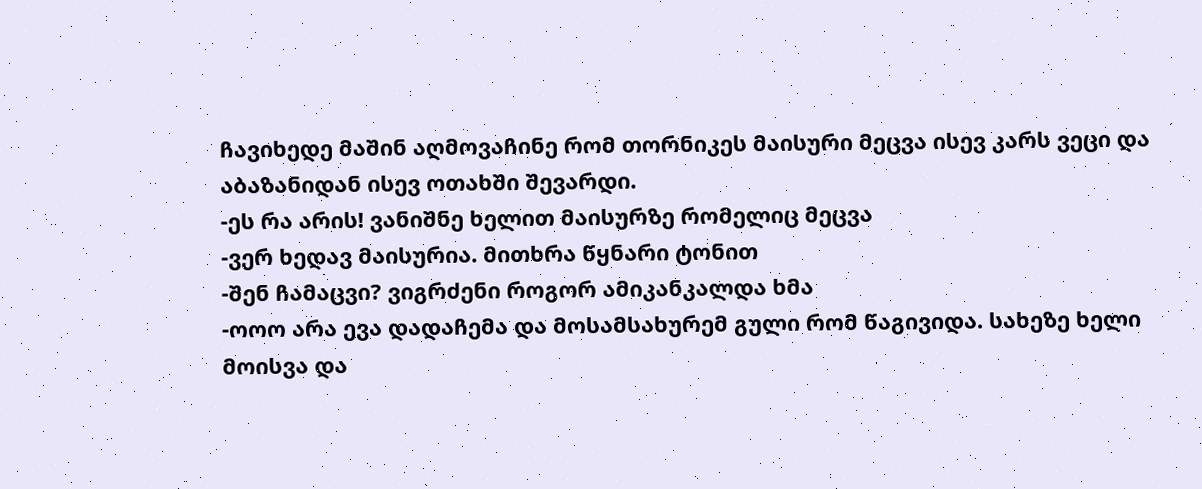ჩავიხედე მაშინ აღმოვაჩინე რომ თორნიკეს მაისური მეცვა ისევ კარს ვეცი და აბაზანიდან ისევ ოთახში შევარდი.
-ეს რა არის! ვანიშნე ხელით მაისურზე რომელიც მეცვა
-ვერ ხედავ მაისურია. მითხრა წყნარი ტონით
-შენ ჩამაცვი? ვიგრძენი როგორ ამიკანკალდა ხმა
-ოოო არა ევა დადაჩემა და მოსამსახურემ გული რომ წაგივიდა. სახეზე ხელი მოისვა და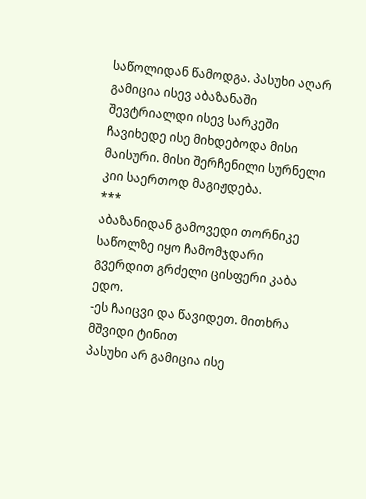საწოლიდან წამოდგა. პასუხი აღარ გამიცია ისევ აბაზანაში შევტრიალდი ისევ სარკეში ჩავიხედე ისე მიხდებოდა მისი მაისური. მისი შერჩენილი სურნელი კიი საერთოდ მაგიჟდება.
***
აბაზანიდან გამოვედი თორნიკე საწოლზე იყო ჩამომჯდარი გვერდით გრძელი ცისფერი კაბა ედო.
-ეს ჩაიცვი და წავიდეთ. მითხრა მშვიდი ტინით
პასუხი არ გამიცია ისე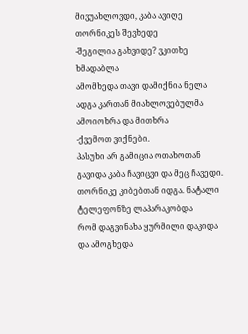მივუახლოვდი, კაბა ავიღე თორნიკეს შევხედე
-შეგილია გახვიდე? ვკითხე ხმადაბლა
ამომხედა თავი დამიქნია ნელა ადგა კართან მიახლოვებულმა ამოიოხრა და მითხრა
-ქვემოთ ვიქნები.
პასუხი არ გამიცია ოთახოთან გავიდა კაბა ჩავიცვი და მეც ჩავედი. თორნიკე კიბებთან იდგა. ნატალი ტელეფონზე ლაპარაკობდა
რომ დაგვინახა ყურმილი დაკიდა და ამოგხედა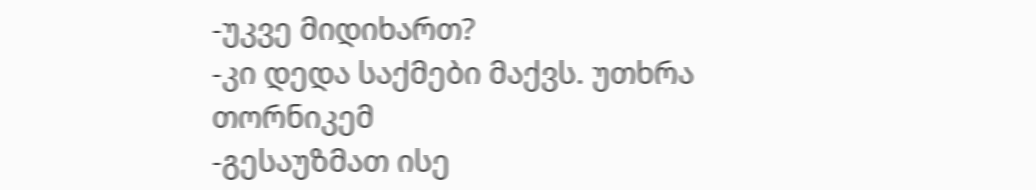-უკვე მიდიხართ?
-კი დედა საქმები მაქვს. უთხრა თორნიკემ
-გესაუზმათ ისე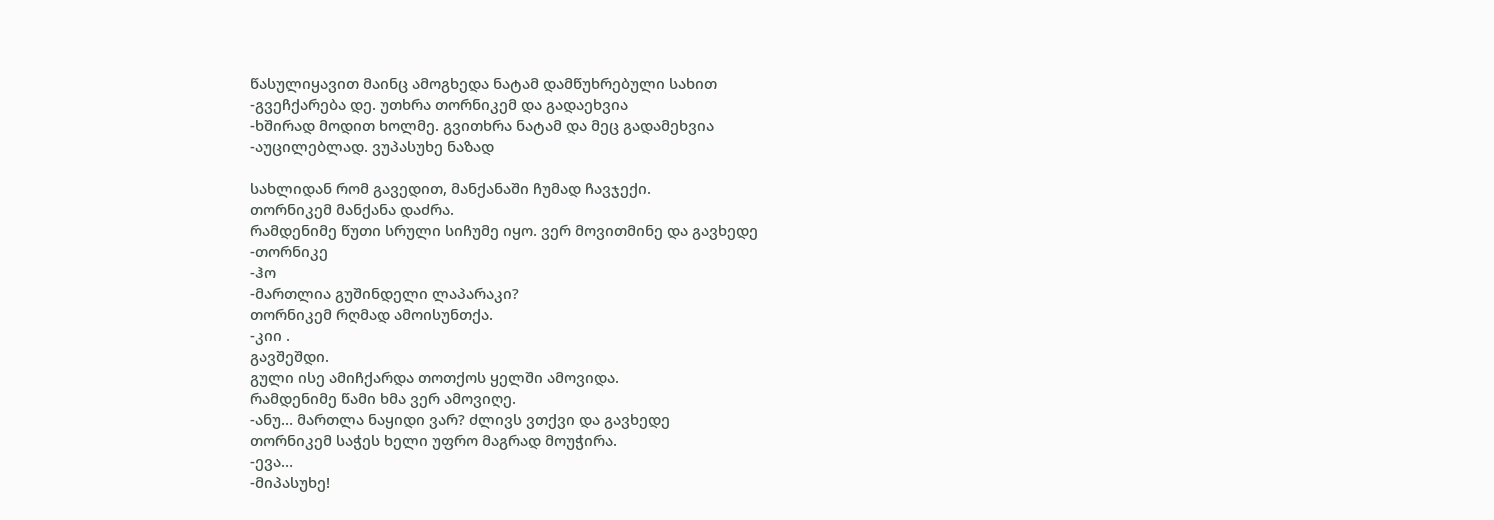წასულიყავით მაინც ამოგხედა ნატამ დამწუხრებული სახით
-გვეჩქარება დე. უთხრა თორნიკემ და გადაეხვია
-ხშირად მოდით ხოლმე. გვითხრა ნატამ და მეც გადამეხვია
-აუცილებლად. ვუპასუხე ნაზად

სახლიდან რომ გავედით, მანქანაში ჩუმად ჩავჯექი.
თორნიკემ მანქანა დაძრა.
რამდენიმე წუთი სრული სიჩუმე იყო. ვერ მოვითმინე და გავხედე
-თორნიკე
-ჰო
-მართლია გუშინდელი ლაპარაკი?
თორნიკემ რღმად ამოისუნთქა.
-კიი .
გავშეშდი.
გული ისე ამიჩქარდა თოთქოს ყელში ამოვიდა.
რამდენიმე წამი ხმა ვერ ამოვიღე.
-ანუ… მართლა ნაყიდი ვარ? ძლივს ვთქვი და გავხედე
თორნიკემ საჭეს ხელი უფრო მაგრად მოუჭირა.
-ევა…
-მიპასუხე!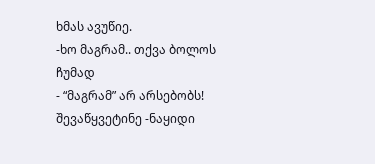ხმას ავუწიე.
-ხო მაგრამ.. თქვა ბოლოს ჩუმად
- “მაგრამ” არ არსებობს! შევაწყვეტინე -ნაყიდი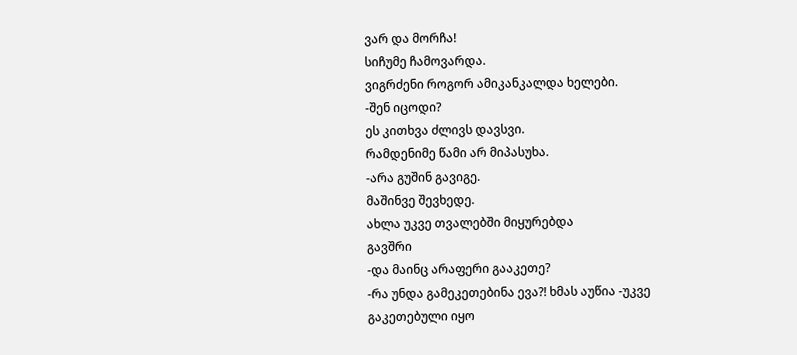ვარ და მორჩა!
სიჩუმე ჩამოვარდა.
ვიგრძენი როგორ ამიკანკალდა ხელები.
-შენ იცოდი?
ეს კითხვა ძლივს დავსვი.
რამდენიმე წამი არ მიპასუხა.
-არა გუშინ გავიგე.
მაშინვე შევხედე.
ახლა უკვე თვალებში მიყურებდა
გავშრი
-და მაინც არაფერი გააკეთე?
-რა უნდა გამეკეთებინა ევა?! ხმას აუწია -უკვე გაკეთებული იყო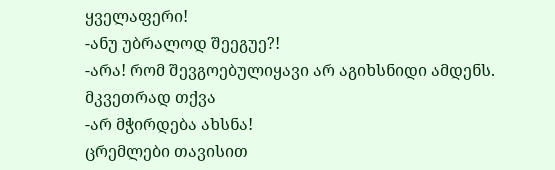ყველაფერი!
-ანუ უბრალოდ შეეგუე?!
-არა! რომ შევგოებულიყავი არ აგიხსნიდი ამდენს. მკვეთრად თქვა
-არ მჭირდება ახსნა!
ცრემლები თავისით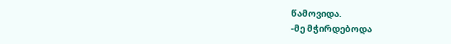წამოვიდა.
-მე მჭირდებოდა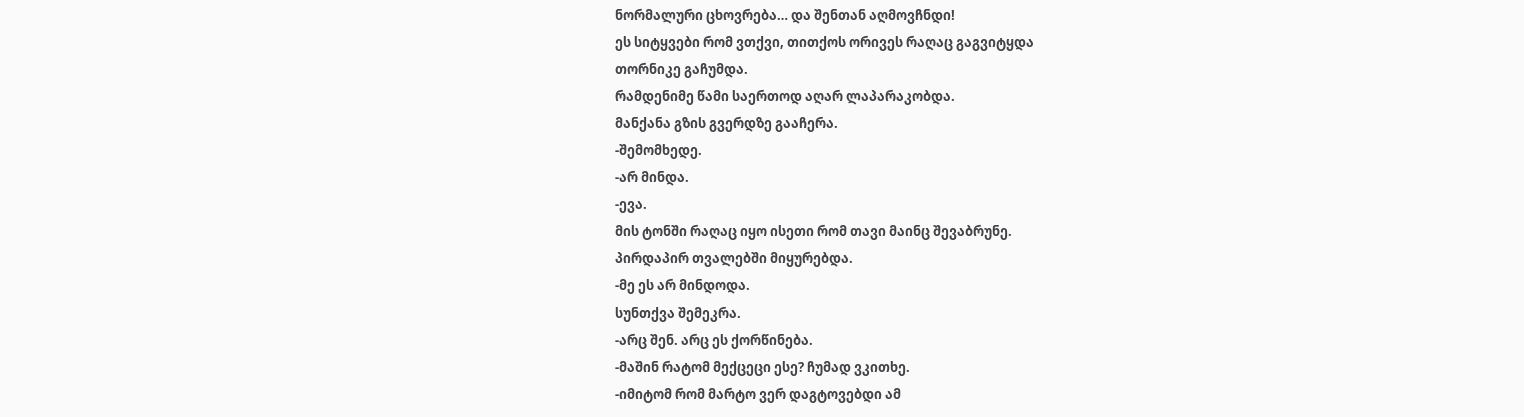ნორმალური ცხოვრება… და შენთან აღმოვჩნდი!
ეს სიტყვები რომ ვთქვი, თითქოს ორივეს რაღაც გაგვიტყდა
თორნიკე გაჩუმდა.
რამდენიმე წამი საერთოდ აღარ ლაპარაკობდა.
მანქანა გზის გვერდზე გააჩერა.
-შემომხედე.
-არ მინდა.
-ევა.
მის ტონში რაღაც იყო ისეთი რომ თავი მაინც შევაბრუნე.
პირდაპირ თვალებში მიყურებდა.
-მე ეს არ მინდოდა.
სუნთქვა შემეკრა.
-არც შენ. არც ეს ქორწინება.
-მაშინ რატომ მექცეცი ესე? ჩუმად ვკითხე.
-იმიტომ რომ მარტო ვერ დაგტოვებდი ამ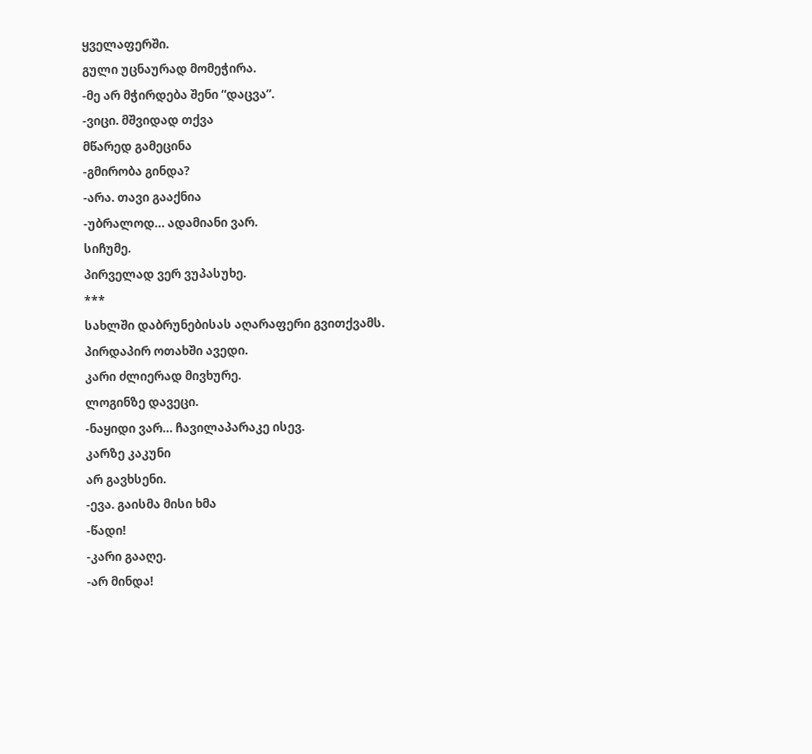ყველაფერში.
გული უცნაურად მომეჭირა.
-მე არ მჭირდება შენი “დაცვა”.
-ვიცი. მშვიდად თქვა
მწარედ გამეცინა
-გმირობა გინდა?
-არა. თავი გააქნია
-უბრალოდ… ადამიანი ვარ.
სიჩუმე.
პირველად ვერ ვუპასუხე.
***
სახლში დაბრუნებისას აღარაფერი გვითქვამს.
პირდაპირ ოთახში ავედი.
კარი ძლიერად მივხურე.
ლოგინზე დავეცი.
-ნაყიდი ვარ… ჩავილაპარაკე ისევ.
კარზე კაკუნი
არ გავხსენი.
-ევა. გაისმა მისი ხმა
-წადი!
-კარი გააღე.
-არ მინდა!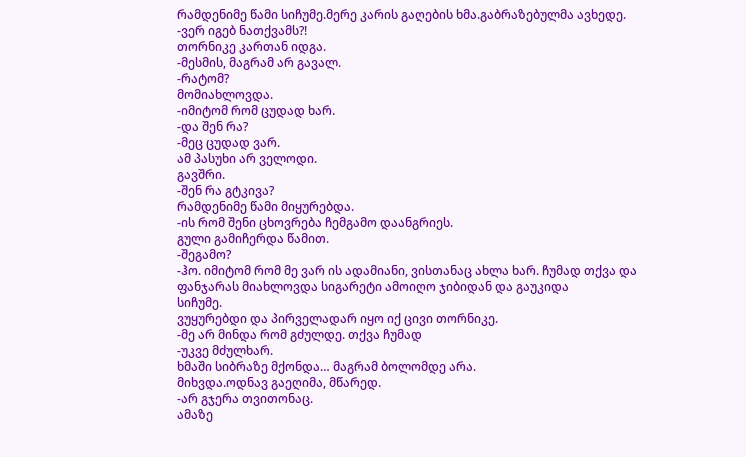რამდენიმე წამი სიჩუმე.მერე კარის გაღების ხმა.გაბრაზებულმა ავხედე.
-ვერ იგებ ნათქვამს?!
თორნიკე კართან იდგა.
-მესმის, მაგრამ არ გავალ.
-რატომ?
მომიახლოვდა.
-იმიტომ რომ ცუდად ხარ.
-და შენ რა?
-მეც ცუდად ვარ.
ამ პასუხი არ ველოდი.
გავშრი.
-შენ რა გტკივა?
რამდენიმე წამი მიყურებდა.
-ის რომ შენი ცხოვრება ჩემგამო დაანგრიეს.
გული გამიჩერდა წამით.
-შეგამო?
-ჰო. იმიტომ რომ მე ვარ ის ადამიანი, ვისთანაც ახლა ხარ. ჩუმად თქვა და ფანჯარას მიახლოვდა სიგარეტი ამოიღო ჯიბიდან და გაუკიდა
სიჩუმე.
ვუყურებდი და პირველადარ იყო იქ ცივი თორნიკე.
-მე არ მინდა რომ გძულდე. თქვა ჩუმად
-უკვე მძულხარ.
ხმაში სიბრაზე მქონდა… მაგრამ ბოლომდე არა.
მიხვდა.ოდნავ გაეღიმა, მწარედ.
-არ გჯერა თვითონაც.
ამაზე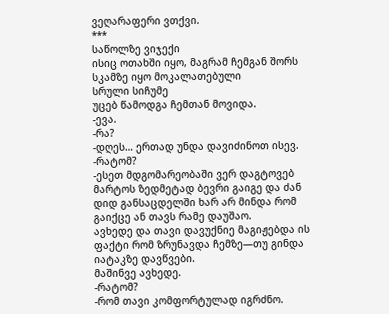ვეღარაფერი ვთქვი.
***
საწოლზე ვიჯექი
ისიც ოთახში იყო, მაგრამ ჩემგან შორს სკამზე იყო მოკალათებული
სრული სიჩუმე
უცებ წამოდგა ჩემთან მოვიდა.
-ევა.
-რა?
-დღეს… ერთად უნდა დავიძინოთ ისევ.
-რატომ?
-ესეთ მდგომარეობაში ვერ დაგტოვებ მარტოს ზედმეტად ბევრი გაიგე და ძან დიდ განსაცდელში ხარ არ მინდა რომ გაიქცე ან თავს რამე დაუშაო.
ავხედე და თავი დავუქნიე მაგიჟებდა ის ფაქტი რომ ზრუნავდა ჩემზე—თუ გინდა იატაკზე დავწვები.
მაშინვე ავხედე.
-რატომ?
-რომ თავი კომფორტულად იგრძნო.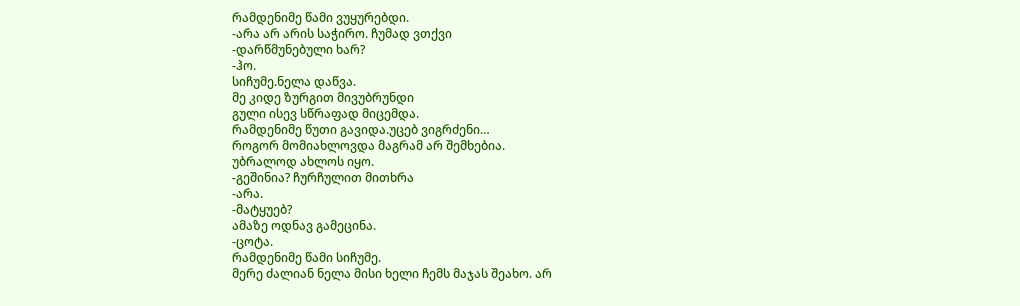რამდენიმე წამი ვუყურებდი.
-არა არ არის საჭირო. ჩუმად ვთქვი
-დარწმუნებული ხარ?
-ჰო.
სიჩუმე.ნელა დაწვა.
მე კიდე ზურგით მივუბრუნდი
გული ისევ სწრაფად მიცემდა.
რამდენიმე წუთი გავიდა.უცებ ვიგრძენი…
როგორ მომიახლოვდა მაგრამ არ შემხებია.
უბრალოდ ახლოს იყო.
-გეშინია? ჩურჩულით მითხრა
-არა.
-მატყუებ?
ამაზე ოდნავ გამეცინა.
-ცოტა.
რამდენიმე წამი სიჩუმე.
მერე ძალიან ნელა მისი ხელი ჩემს მაჯას შეახო. არ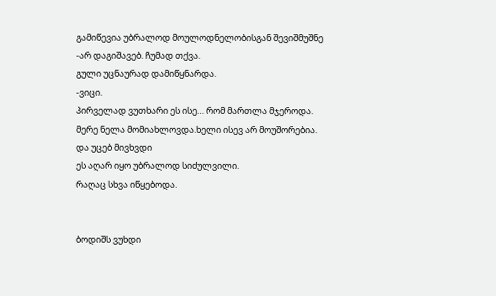გამიწევია უბრალოდ მოულოდნელობისგან შევიშმუშნე
-არ დაგიშავებ. ჩუმად თქვა.
გული უცნაურად დამიწყნარდა.
-ვიცი.
პირველად ვუთხარი ეს ისე… რომ მართლა მჯეროდა.
მერე ნელა მომიახლოვდა.ხელი ისევ არ მოუშორებია.
და უცებ მივხვდი
ეს აღარ იყო უბრალოდ სიძულვილი.
რაღაც სხვა იწყებოდა.


ბოდიშს ვუხდი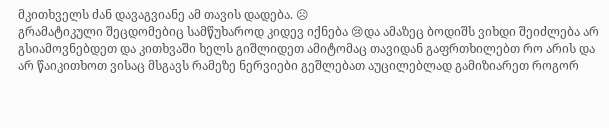მკითხველს ძან დავაგვიანე ამ თავის დადება. ☹
გრამატიკული შეცდომებიც სამწუხაროდ კიდევ იქნება 😢და ამაზეც ბოდიშს ვიხდი შეიძლება არ გსიამოვნებდეთ და კითხვაში ხელს გიშლიდეთ ამიტომაც თავიდან გაფრთხილებთ რო არის და არ წაიკითხოთ ვისაც მსგავს რამეზე ნერვიები გეშლებათ აუცილებლად გამიზიარეთ როგორ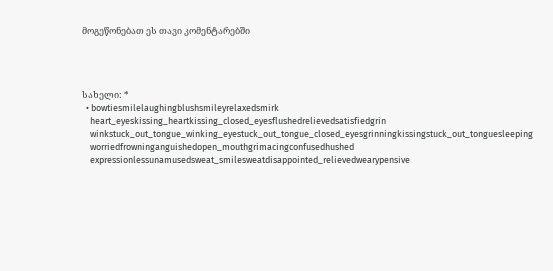მოგეწონებათ ეს თავი კომენტარებში




სახელი: *
  • bowtiesmilelaughingblushsmileyrelaxedsmirk
    heart_eyeskissing_heartkissing_closed_eyesflushedrelievedsatisfiedgrin
    winkstuck_out_tongue_winking_eyestuck_out_tongue_closed_eyesgrinningkissingstuck_out_tonguesleeping
    worriedfrowninganguishedopen_mouthgrimacingconfusedhushed
    expressionlessunamusedsweat_smilesweatdisappointed_relievedwearypensive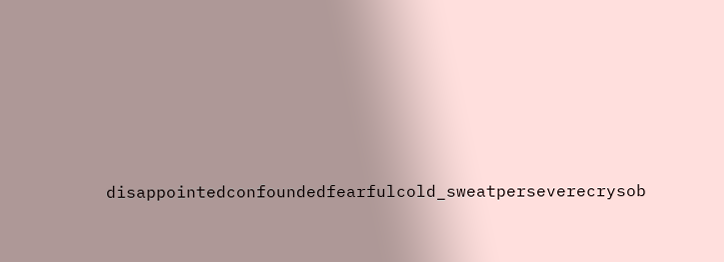disappointedconfoundedfearfulcold_sweatperseverecrysob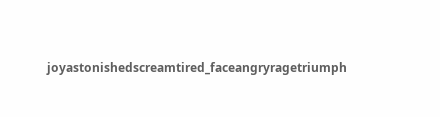joyastonishedscreamtired_faceangryragetriumph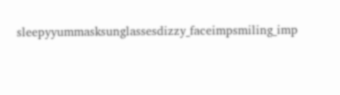sleepyyummasksunglassesdizzy_faceimpsmiling_imp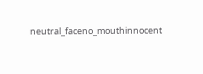neutral_faceno_mouthinnocent